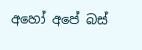අහෝ අපේ බස්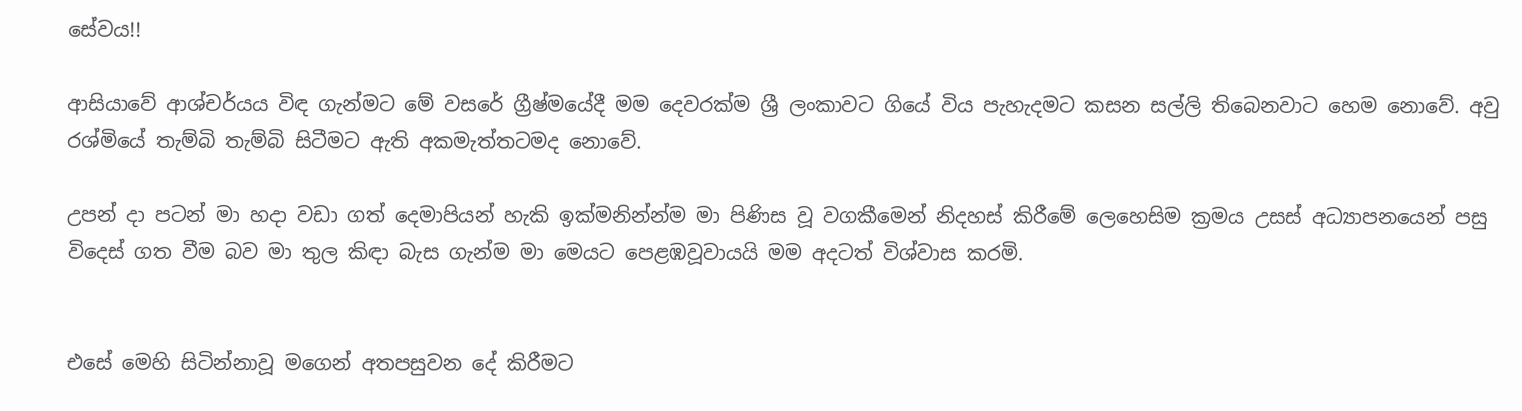සේවය!!

ආසියාවේ ආශ්චර්යය විඳ ගැන්මට මේ වසරේ ග්‍රීෂ්මයේදී මම දෙවරක්ම ශ්‍රී ලංකාවට ගියේ විය පැහැදමට කසන සල්ලි තිබෙනවාට හෙම නොවේ. අවු රශ්මියේ තැම්බි තැම්බි සිටීමට ඇති අකමැත්තටමද නොවේ.

උපන් දා පටන් මා හදා වඩා ගත් දෙමාපියන් හැකි ඉක්මනින්න්ම මා පිණිස වූ වගකීමෙන් නිදහස් කිරීමේ ලෙහෙසිම ක්‍රමය උසස් අධ්‍යාපනයෙන් පසු විදෙස් ගත වීම බව මා තුල කිඳා බැස ගැන්ම මා මෙයට පෙළඹවූවායයි මම අදටත් විශ්වාස කරමි.


එසේ මෙහි සිටින්නාවූ මගෙන් අතපසුවන දේ කිරීමට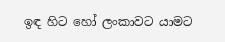ඉඳ හිට හෝ ලංකාවට යාමට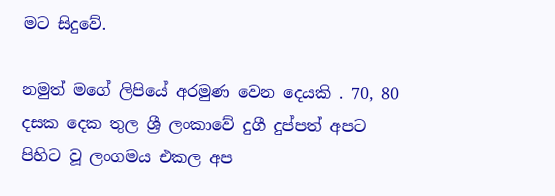මට සිදුවේ.

නමුත් මගේ ලිපියේ අරමුණ වෙන දෙයකි . 70, 80 දසක දෙක තුල ශ්‍රී ලංකාවේ දුගී දුප්පත් අපට පිහිට වූ ලංගමය එකල අප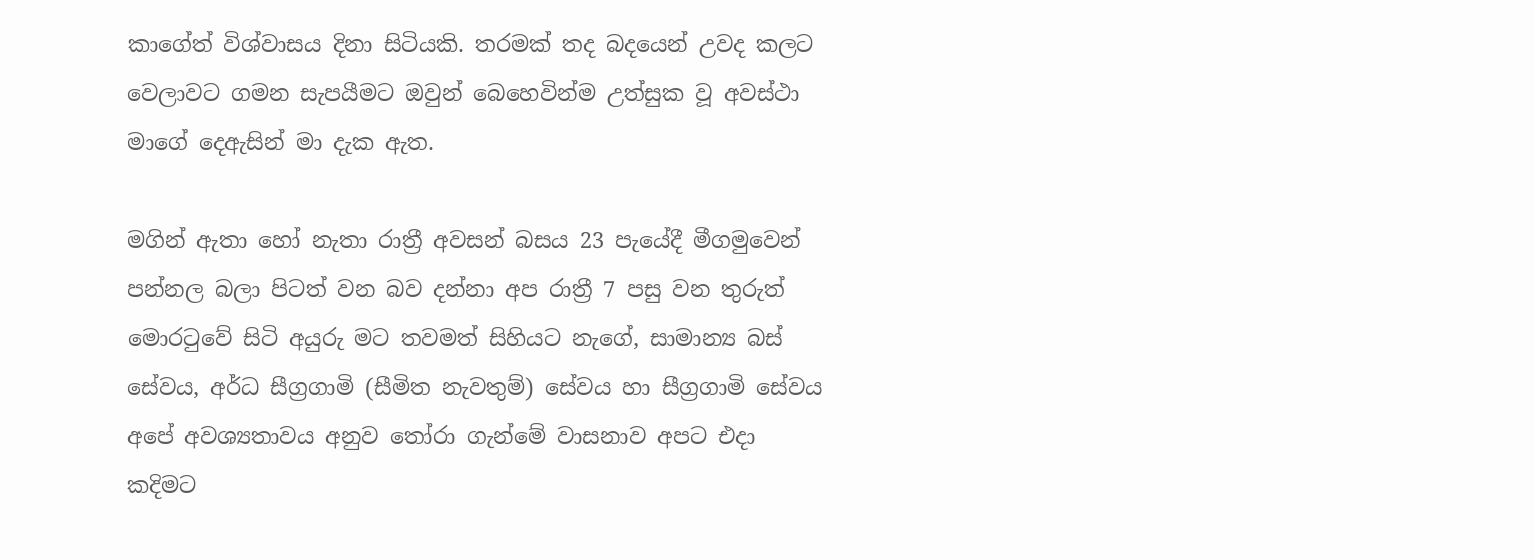කාගේත් විශ්වාසය දිනා සිටියකි. තරමක් තද බදයෙන් උවද කලට වෙලාවට ගමන සැපයීමට ඔවුන් බෙහෙවින්ම උත්සුක වූ අවස්ථා මාගේ දෙඇසින් මා දැක ඇත.

මගින් ඇතා හෝ නැතා රාත්‍රී අවසන් බසය 23 පැයේදී මීගමුවෙන් පන්නල බලා පිටත් වන බව දන්නා අප රාත්‍රී 7 පසු වන තුරුත් මොරටුවේ සිටි අයුරු මට තවමත් සිහියට නැගේ, සාමාන්‍ය බස් සේවය, අර්ධ සීග්‍රගාමි (සීමිත නැවතුම්) සේවය හා සීග්‍රගාමි සේවය අපේ අවශ්‍යතාවය අනුව තෝරා ගැන්මේ වාසනාව අපට එදා කදිමට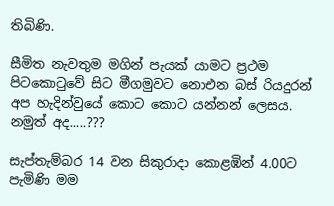තිබිණි.

සීමිත නැවතුම මගින් පැයක් යාමට ප්‍රථම පිටකොටුවේ සිට මීගමුවට නොඑන බස් රියදුරන් අප හැදින්වුයේ කොට කොට යන්නන් ලෙසය. නමුත් අද.....???

සැප්තැම්බර 14 වන සිකුරාදා කොළඹින් 4.00ට පැමිණි මම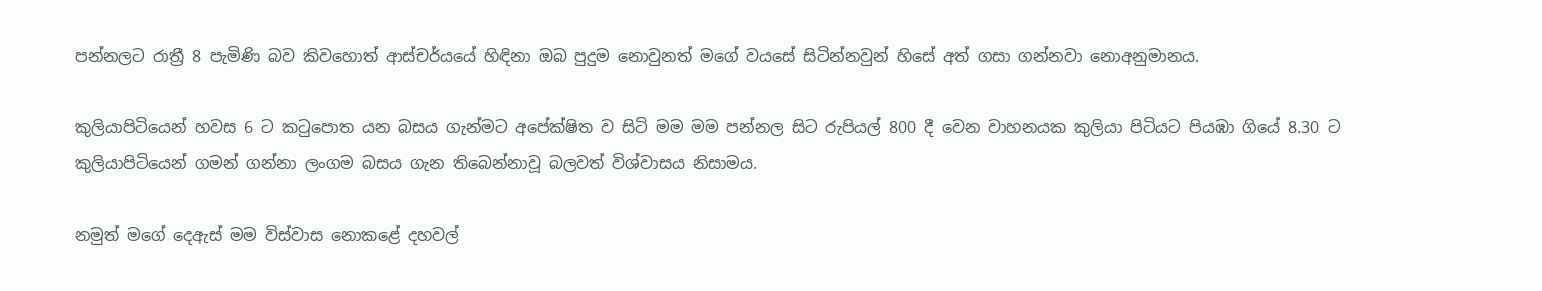පන්නලට රාත්‍රී 8 පැමිණි බව කිවහොත් ආස්චර්යයේ හිඳිනා ඔබ පුදුම නොවුනත් මගේ වයසේ සිටින්නවුන් හිසේ අත් ගසා ගන්නවා නොඅනුමානය.

කුලියාපිටියෙන් හවස 6 ට කටුපොත යන බසය ගැන්මට අපේක්ෂිත ව සිටි මම මම පන්නල සිට රුපියල් 800 දී වෙන වාහනයක කුලියා පිටියට පියඹා ගියේ 8.30 ට කුලියාපිටියෙන් ගමන් ගන්නා ලංගම බසය ගැන තිබෙන්නාවූ බලවත් විශ්වාසය නිසාමය.

නමුත් මගේ දෙඇස් මම විස්වාස නොකළේ දහවල්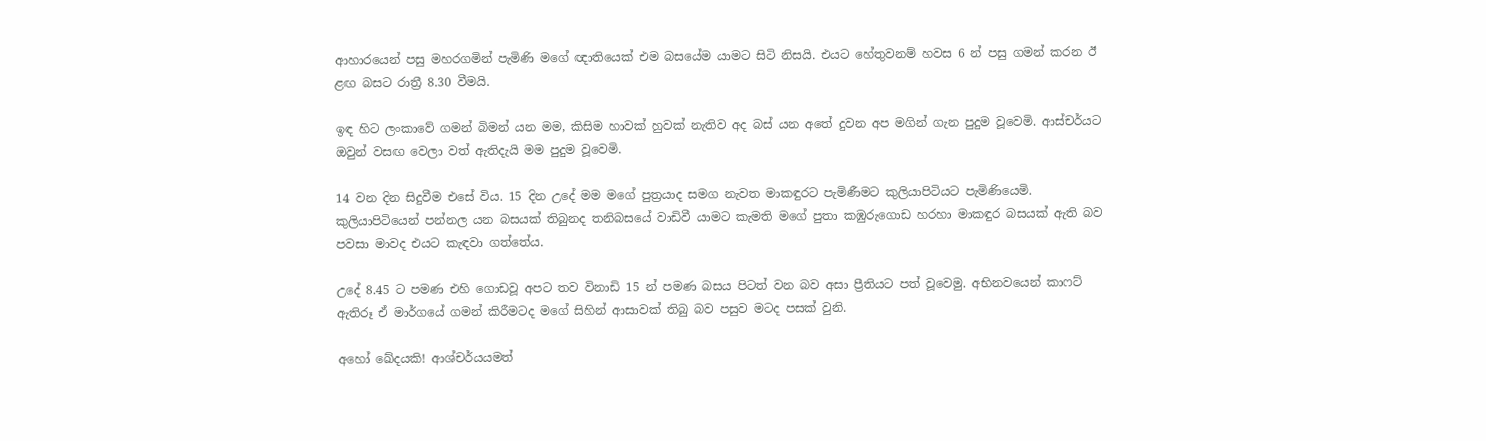ආහාරයෙන් පසු මහරගමින් පැමිණි මගේ ඥාතියෙක් එම බසයේම යාමට සිටි නිසයි. එයට හේතුවනම් හවස 6 න් පසු ගමන් කරන ඊ ළඟ බසට රාත්‍රී 8.30 වීමයි.

ඉඳ හිට ලංකාවේ ගමන් බිමන් යන මම, කිසිම හාවක් හුවක් නැතිව අද බස් යන අතේ දුවන අප මගින් ගැන පුදුම වූවෙමි. ආස්චර්යට ඔවුන් වසඟ වෙලා වත් ඇතිදැයි මම පුදුම වූවෙමි.

14 වන දින සිදුවීම එසේ විය. 15 දින උදේ මම මගේ පුත්‍රයාද සමග නැවත මාකඳුරට පැමිණීමට කුලියාපිටියට පැමිණියෙමි. කුලියාපිටියෙන් පන්නල යන බසයක් තිබුනද තනිබසයේ වාඩිවී යාමට කැමති මගේ පුතා කඹුරුගොඩ හරහා මාකඳුර බසයක් ඇති බව පවසා මාවද එයට කැඳවා ගත්තේය.

උදේ 8.45 ට පමණ එහි ගොඩවූ අපට තව විනාඩි 15 න් පමණ බසය පිටත් වන බව අසා ප්‍රීතියට පත් වූවෙමු. අභිනවයෙන් කාෆට් ඇතිරූ ඒ මාර්ගයේ ගමන් කිරීමටද මගේ සිහින් ආසාවක් තිබු බව පසුව මටද පසක් වුනි.

අහෝ ඛේදයකි! ආශ්චර්යයමත්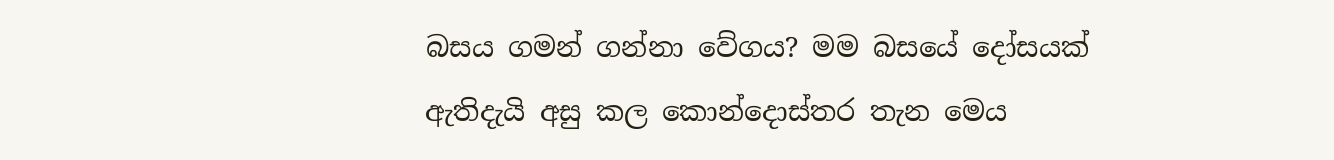බසය ගමන් ගන්නා වේගය? මම බසයේ දෝසයක් ඇතිදැයි අසු කල කොන්දොස්තර තැන මෙය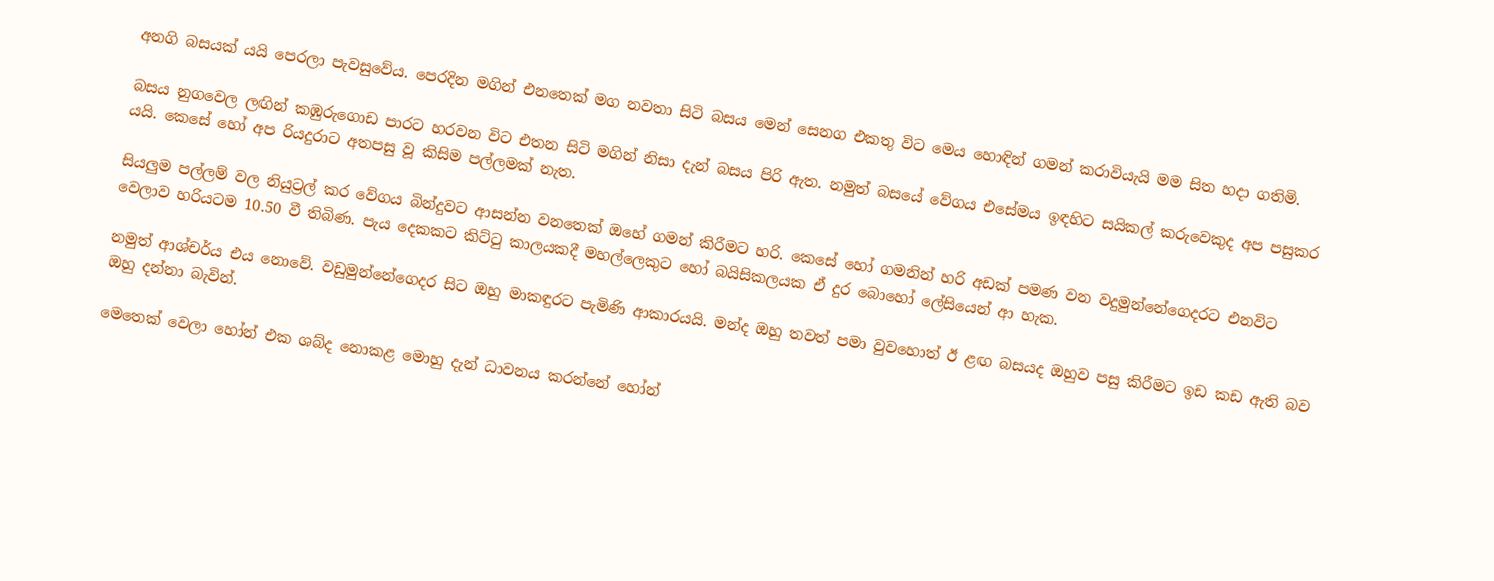අනගි බසයක් යයි පෙරලා පැවසුවේය. පෙරදින මගින් එනතෙක් මග නවතා සිටි බසය මෙන් සෙනග එකතු විට මෙය හොඳින් ගමන් කරාවියැයි මම සිත හදා ගතිමි.

බසය නුගවෙල ලඟින් කඹුරුගොඩ පාරට හරවන විට එතන සිටි මගින් නිසා දැන් බසය පිරි ඇත. නමුත් බසයේ වේගය එසේමය ඉඳහිට සයිකල් කරුවෙකුද අප පසුකර යයි. කෙසේ හෝ අප රියදුරාට අතපසු වූ කිසිම පල්ලමක් නැත.

සියලුම පල්ලම් වල නියුට්‍රල් කර වේගය බින්දුවට ආසන්න වනතෙක් ඔහේ ගමන් කිරීමට හරි. කෙසේ හෝ ගමනින් හරි අඩක් පමණ වන වදුමුන්නේගෙදරට එනවිට වෙලාව හරියටම 10.50 වී තිබිණ. පැය දෙකකට කිට්ටු කාලයකදී මහල්ලෙකුට හෝ බයිසිකලයක ඒ දුර බොහෝ ලේසියෙන් ආ හැක.

නමුත් ආශ්චර්ය එය නොවේ. වඩුමුන්නේගෙදර සිට ඔහු මාකඳුරට පැමිණි ආකාරයයි. මන්ද ඔහු තවත් පමා වුවහොත් ඊ ළඟ බසයද ඔහුව පසු කිරීමට ඉඩ කඩ ඇති බව ඔහු දන්නා බැවින්.

මෙතෙක් වෙලා හෝන් එක ශබ්ද නොකළ මොහු දැන් ධාවනය කරන්නේ හෝන්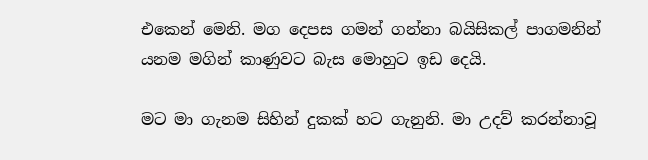එකෙන් මෙනි. මග දෙපස ගමන් ගන්නා බයිසිකල් පාගමනින් යනම මගින් කාණුවට බැස මොහුට ඉඩ දෙයි.

මට මා ගැනම සිහින් දුකක් හට ගැනුනි. මා උදව් කරන්නාවූ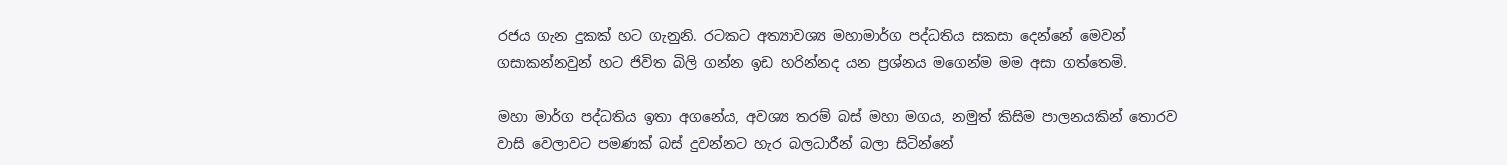රජය ගැන දුකක් හට ගැනුනි. රටකට අත්‍යාවශ්‍ය මහාමාර්ග පද්ධතිය සකසා දෙන්නේ මෙවන් ගසාකන්නවුන් හට ජිවිත බිලි ගන්න ඉඩ හරින්නද යන ප්‍රශ්නය මගෙන්ම මම අසා ගත්තෙමි.

මහා මාර්ග පද්ධතිය ඉතා අගනේය, අවශ්‍ය තරම් බස් මහා මගය, නමුත් කිසිම පාලනයකින් තොරව වාසි වෙලාවට පමණක් බස් දුවන්නට හැර බලධාරීන් බලා සිටින්නේ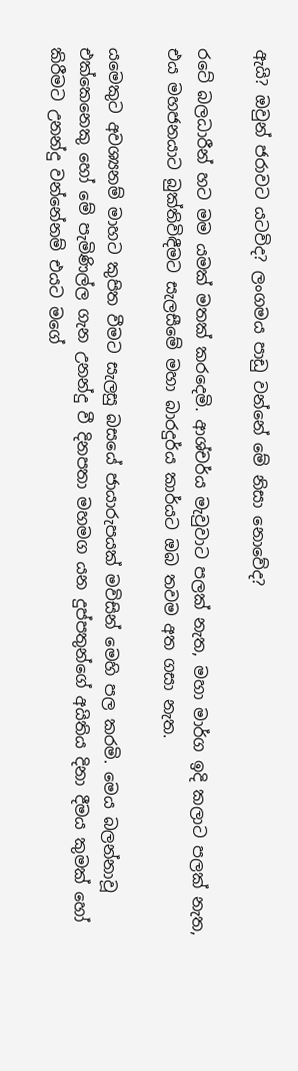ඇයි? ඔවුන් ජරාවට යටවිද? ලංගමය පාඩු වන්නේ මේ නිසා නොවේද?

රටේ බලධාරීන් හට මම යමක් මතක් කරදෙමි. ආශ්චර්ය මැවුවාට පලක් නැත, මහා මාර්ග ඉදි කලාට පලක් නැත, එය මහජනයාට බුක්තිවිඳීමට සැලසීමේ මහා බාරදුර්ය කාර්යට ඔබ තවම අත ගසා නැත.

යමෙකුට අවශ්‍යනම් මාහට කුපිත වීමට සැලසු බසයේ ජායාරුපයක් මවිසින් මෙහි පල කරමි. මෙය බලන්නාවූ එක්කෙනෙකු හෝ මේ පැමිණිල්ල ගැන උනන්දු වී දිනපතා මහමග යන දුප්පතුන්ගේ අයිතිය දිනා දීමය කුමක් හෝ කිරීමට උනන්දු වන්නේනම් එයට මගේ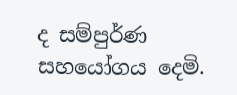ද සම්පුර්ණ සහයෝගය දෙමි.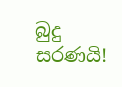බුදු සරණයි!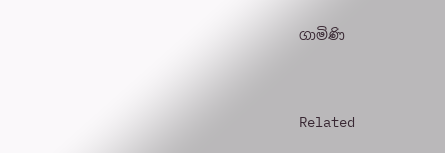ගාමිණි




Related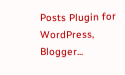Posts Plugin for WordPress, Blogger...